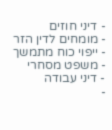- דיני חוזים
- מומחים לדין הזר
- ייפוי כוח מתמשך
- משפט מסחרי
- דיני עבודה
-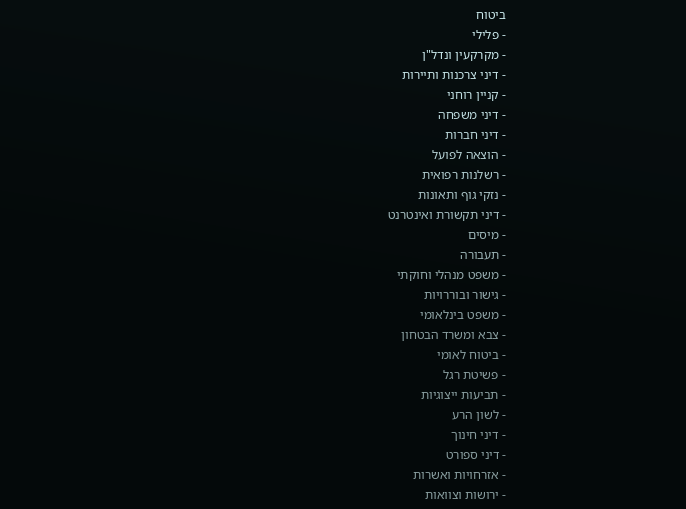ביטוח
- פלילי
- מקרקעין ונדל"ן
- דיני צרכנות ותיירות
- קניין רוחני
- דיני משפחה
- דיני חברות
- הוצאה לפועל
- רשלנות רפואית
- נזקי גוף ותאונות
- דיני תקשורת ואינטרנט
- מיסים
- תעבורה
- משפט מנהלי וחוקתי
- גישור ובוררויות
- משפט בינלאומי
- צבא ומשרד הבטחון
- ביטוח לאומי
- פשיטת רגל
- תביעות ייצוגיות
- לשון הרע
- דיני חינוך
- דיני ספורט
- אזרחויות ואשרות
- ירושות וצוואות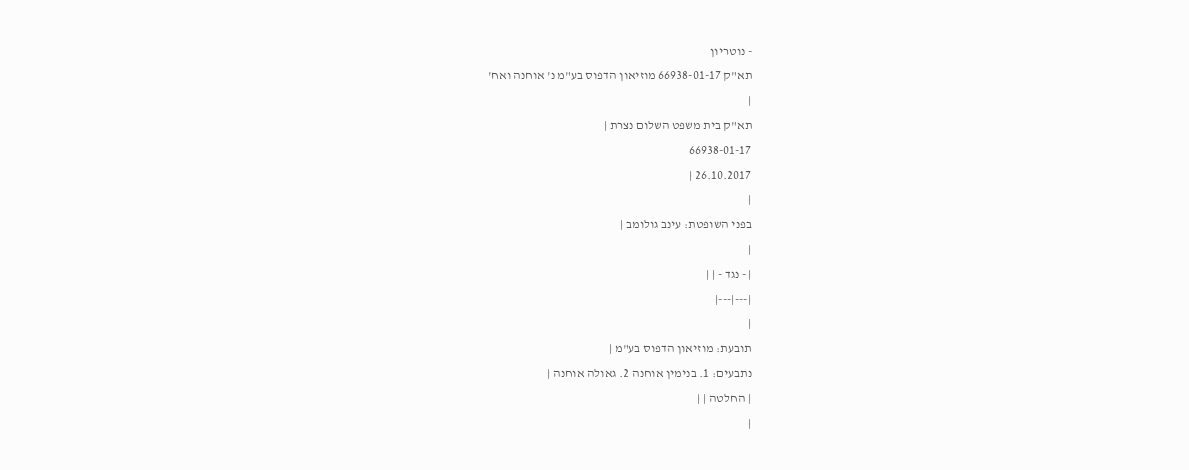- נוטריון
תא"ק 66938-01-17 מוזיאון הדפוס בע"מ נ' אוחנה ואח'
|
תא"ק בית משפט השלום נצרת |
66938-01-17
26.10.2017 |
|
בפני השופטת: עינב גולומב |
|
| - נגד - | |
|---|---|
|
תובעת: מוזיאון הדפוס בע"מ |
נתבעים: 1. בנימין אוחנה 2. גאולה אוחנה |
| החלטה | |
|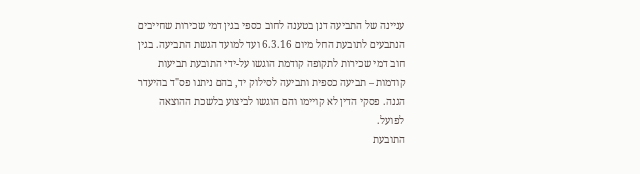עניינה של התביעה דנן בטענה לחוב כספי בגין דמי שכירות שחייבים הנתבעים לתובעת החל מיום 6.3.16 ועד למועד הגשת התביעה. בגין חוב דמי שכירות לתקופה קודמת הוגשו על-ידי התובעת תביעות קודמות – תביעה כספית ותביעה לסילוק יד, בהם ניתנו פס"ד בהיעדר הגנה. פסקי הדין לא קויימו והם הוגשו לביצוע בלשכת ההוצאה לפועל.
התובעת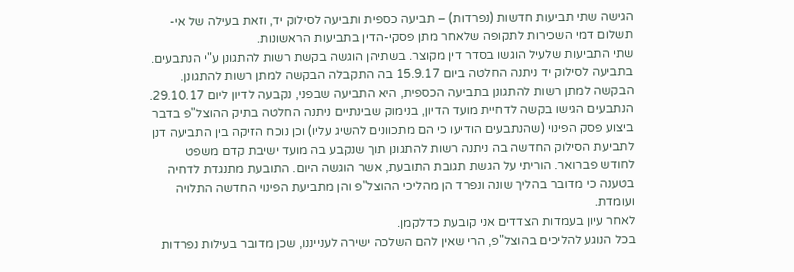הגישה שתי תביעות חדשות (נפרדות) – תביעה כספית ותביעה לסילוק יד, וזאת בעילה של אי-תשלום דמי השכירות לתקופה שלאחר מתן פסקי-הדין בתביעות הראשונות.
שתי התביעות שלעיל הוגשו בסדר דין מקוצר. בשתיהן הוגשה בקשת רשות להתגונן ע"י הנתבעים. בתביעה לסילוק יד ניתנה החלטה ביום 15.9.17 בה התקבלה הבקשה למתן רשות להתגונן. הבקשה למתן רשות להתגונן בתביעה הכספית, היא התביעה שבפני, נקבעה לדיון ליום 29.10.17. הנתבעים הגישו בקשה לדחיית מועד הדיון, בנימוק שבינתיים ניתנה החלטה בתיק ההוצל"פ בדבר ביצוע פסק הפינוי (שהנתבעים הודיעו כי הם מתכוונים להשיג עליו) וכן נוכח הזיקה בין התביעה דנן לתביעת הסילוק החדשה בה ניתנה רשות להתגונן תוך שנקבע בה מועד ישיבת קדם משפט לחודש פברואר. הוריתי על הגשת תגובת התובעת, אשר הוגשה היום. התובעת מתנגדת לדחיה בטענה כי מדובר בהליך שונה ונפרד הן מהליכי ההוצל"פ והן מתביעת הפינוי החדשה התלויה ועומדת.
לאחר עיון בעמדות הצדדים אני קובעת כדלקמן.
בכל הנוגע להליכים בהוצל"פ, הרי שאין להם השלכה ישירה לענייננו, שכן מדובר בעילות נפרדות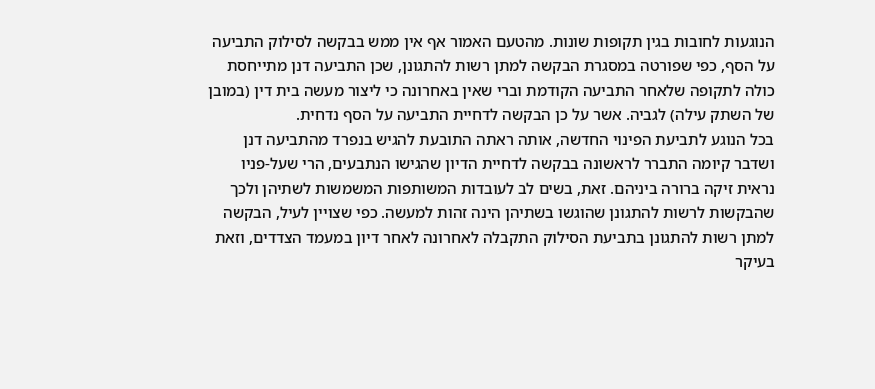הנוגעות לחובות בגין תקופות שונות. מהטעם האמור אף אין ממש בבקשה לסילוק התביעה על הסף, כפי שפורטה במסגרת הבקשה למתן רשות להתגונן, שכן התביעה דנן מתייחסת כולה לתקופה שלאחר התביעה הקודמת וברי שאין באחרונה כי ליצור מעשה בית דין (במובן של השתק עילה) לגביה. אשר על כן הבקשה לדחיית התביעה על הסף נדחית.
בכל הנוגע לתביעת הפינוי החדשה, אותה ראתה התובעת להגיש בנפרד מהתביעה דנן ושדבר קיומה התברר לראשונה בבקשה לדחיית הדיון שהגישו הנתבעים, הרי שעל-פניו נראית זיקה ברורה ביניהם. זאת, בשים לב לעובדות המשותפות המשמשות לשתיהן ולכך שהבקשות לרשות להתגונן שהוגשו בשתיהן הינה זהות למעשה. כפי שצויין לעיל, הבקשה למתן רשות להתגונן בתביעת הסילוק התקבלה לאחרונה לאחר דיון במעמד הצדדים, וזאת בעיקר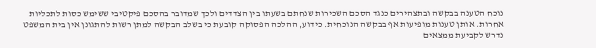נוכח הטענה בבקשה ובתצהירים כנגד הסכם השכירות שנחתם בשעתו בין הצדדים ולכך שמדובר בהסכם פיקטיבי ששימש כסות לתכליות אחרות. אותן טענות מופיעות אף בבקשה הנוכחית. כידוע, ההלכה הפסוקה קובעת כי בשלב הבקשה למתן רשות להתגונן אין בית המשפט נדרש לקביעת ממצאים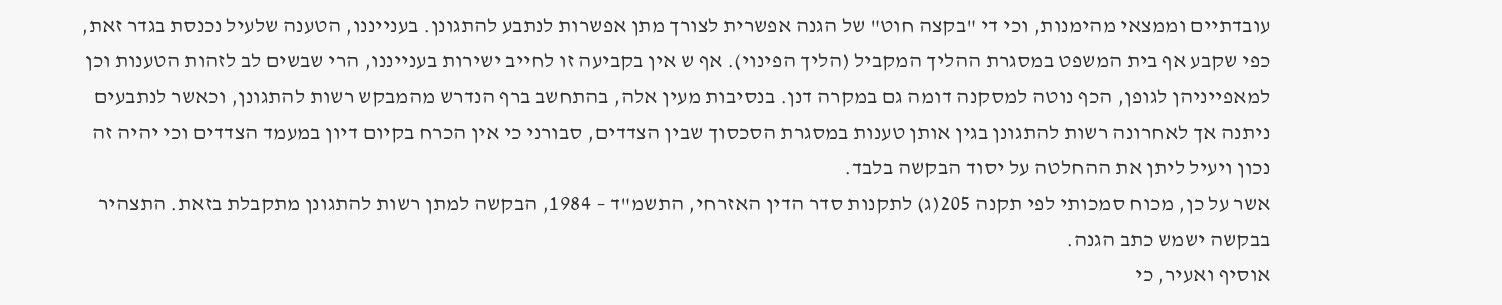עובדתיים וממצאי מהימנות, וכי די "בקצה חוט" של הגנה אפשרית לצורך מתן אפשרות לנתבע להתגונן. בענייננו, הטענה שלעיל נכנסת בגדר זאת, כפי שקבע אף בית המשפט במסגרת ההליך המקביל (הליך הפינוי). אף ש אין בקביעה זו לחייב ישירות בענייננו, הרי שבשים לב לזהות הטענות וכן למאפייניהן לגופן, הכף נוטה למסקנה דומה גם במקרה דנן. בנסיבות מעין אלה, בהתחשב ברף הנדרש מהמבקש רשות להתגונן, וכאשר לנתבעים ניתנה אך לאחרונה רשות להתגונן בגין אותן טענות במסגרת הסכסוך שבין הצדדים, סבורני כי אין הכרח בקיום דיון במעמד הצדדים וכי יהיה זה נכון ויעיל ליתן את ההחלטה על יסוד הבקשה בלבד.
אשר על כן, מכוח סמכותי לפי תקנה 205(ג) לתקנות סדר הדין האזרחי, התשמ"ד – 1984, הבקשה למתן רשות להתגונן מתקבלת בזאת. התצהיר בבקשה ישמש כתב הגנה.
אוסיף ואעיר, כי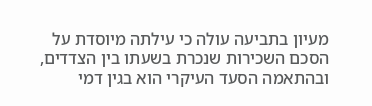מעיון בתביעה עולה כי עילתה מיוסדת על הסכם השכירות שנכרת בשעתו בין הצדדים, ובהתאמה הסעד העיקרי הוא בגין דמי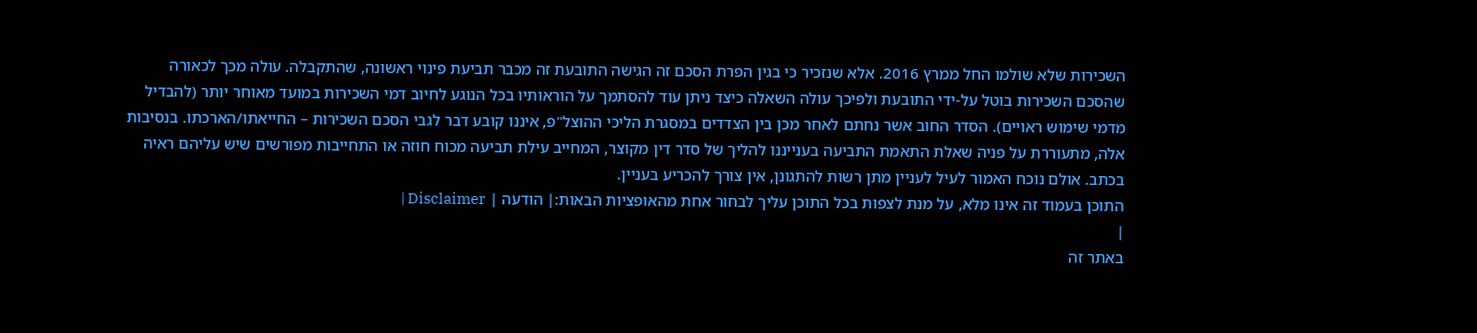השכירות שלא שולמו החל ממרץ 2016. אלא שנזכיר כי בגין הפרת הסכם זה הגישה התובעת זה מכבר תביעת פינוי ראשונה, שהתקבלה. עולה מכך לכאורה שהסכם השכירות בוטל על-ידי התובעת ולפיכך עולה השאלה כיצד ניתן עוד להסתמך על הוראותיו בכל הנוגע לחיוב דמי השכירות במועד מאוחר יותר (להבדיל מדמי שימוש ראויים). הסדר החוב אשר נחתם לאחר מכן בין הצדדים במסגרת הליכי ההוצל"פ, איננו קובע דבר לגבי הסכם השכירות – החייאתו/הארכתו. בנסיבות אלה, מתעוררת על פניה שאלת התאמת התביעה בענייננו להליך של סדר דין מקוצר, המחייב עילת תביעה מכוח חוזה או התחייבות מפורשים שיש עליהם ראיה בכתב. אולם נוכח האמור לעיל לעניין מתן רשות להתגונן, אין צורך להכריע בעניין.
התוכן בעמוד זה אינו מלא, על מנת לצפות בכל התוכן עליך לבחור אחת מהאופציות הבאות:| הודעה | Disclaimer |
|
באתר זה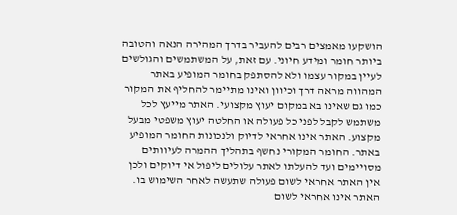הושקעו מאמצים רבים להעביר בדרך המהירה הנאה והטובה ביותר חומר ומידע חיוני. עם זאת, על המשתמשים והגולשים לעיין במקור עצמו ולא להסתפק בחומר המופיע באתר המהווה מראה דרך וכיוון ואינו מתיימר להחליף את המקור כמו גם שאינו בא במקום יעוץ מקצועי. האתר מייעץ לכל משתמש לקבל לפני כל פעולה או החלטה יעוץ משפטי מבעל מקצוע. האתר אינו אחראי לדיוק ולנכונות החומר המופיע באתר. החומר המקורי נחשף בתהליך ההמרה לעיוותים מסויימים ועד להעלתו לאתר עלולים ליפול אי דיוקים ולכן אין האתר אחראי לשום פעולה שתעשה לאחר השימוש בו. האתר אינו אחראי לשום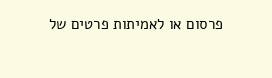פרסום או לאמיתות פרטים של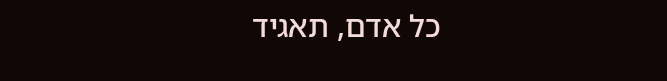כל אדם, תאגיד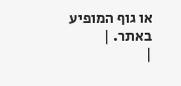או גוף המופיע באתר. |
|